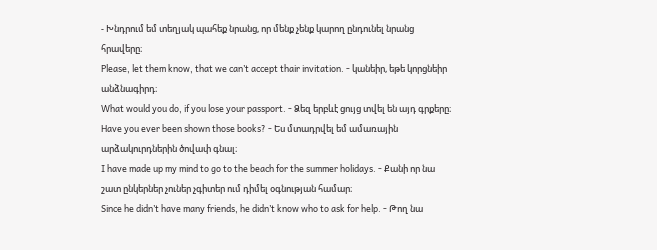- Խնդրում եմ տեղյակ պահեք նրանց, որ մենք չենք կարող ընդունել նրանց հրավերը։
Please, let them know, that we can’t accept thair invitation. - կանեիր, եթե կորցնեիր անձնագիրդ։
What would you do, if you lose your passport. - Ձեզ երբևէ ցույց տվել են այդ գրքերը։
Have you ever been shown those books? - Ես մտադրվել եմ ամառային արձակուրդներին ծովափ գնալ։
I have made up my mind to go to the beach for the summer holidays. - Քանի որ նա շատ ընկերներ չուներ չգիտեր ում դիմել օգնության համար։
Since he didn’t have many friends, he didn’t know who to ask for help. - Թող նա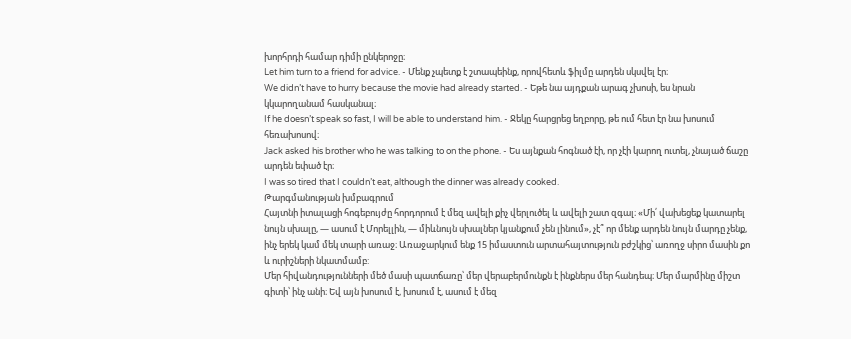խորհրդի համար դիմի ընկերոջը։
Let him turn to a friend for advice. - Մենք չպետք է շտապեինք, որովհետև ֆիլմը արդեն սկսվել էր։
We didn’t have to hurry because the movie had already started. - Եթե նա այդքան արագ չխոսի, ես նրան կկարողանամ հասկանալ։
If he doesn’t speak so fast, I will be able to understand him. - Ջեկը հարցրեց եղբորը, թե ում հետ էր նա խոսում հեռախոսով։
Jack asked his brother who he was talking to on the phone. - Ես այնքան հոգնած էի, որ չէի կարող ուտել, չնայած ճաշը արդեն եփած էր։
I was so tired that I couldn’t eat, although the dinner was already cooked.
Թարգմանության խմբագրում
Հայտնի իտալացի հոգեբույժը հորդորում է մեզ ավելի քիչ վերլուծել և ավելի շատ զգալ։ «Մի՛ վախեցեք կատարել նույն սխալը, — ասում է Մորելլին, — միևնույն սխալներ կյանքում չեն լինում», չէ՞ որ մենք արդեն նույն մարդը չենք, ինչ երեկ կամ մեկ տարի առաջ։ Առաջարկում ենք 15 իմաստուն արտահայտություն բժշկից՝ առողջ սիրո մասին քո և ուրիշների նկատմամբ:
Մեր հիվանդությունների մեծ մասի պատճառը՝ մեր վերաբերմունքն է ինքներս մեր հանդեպ։ Մեր մարմինը միշտ գիտի՝ ինչ անի։ Եվ այն խոսում է, խոսում է, ասում է մեզ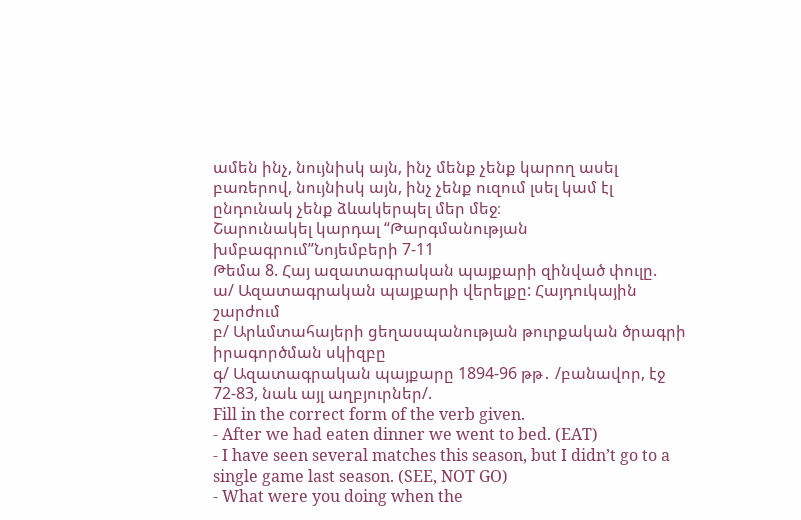ամեն ինչ, նույնիսկ այն, ինչ մենք չենք կարող ասել բառերով, նույնիսկ այն, ինչ չենք ուզում լսել կամ էլ ընդունակ չենք ձևակերպել մեր մեջ։
Շարունակել կարդալ “Թարգմանության խմբագրում”Նոյեմբերի 7-11
Թեմա 8. Հայ ազատագրական պայքարի զինված փուլը.
ա/ Ազատագրական պայքարի վերելքը: Հայդուկային շարժում
բ/ Արևմտահայերի ցեղասպանության թուրքական ծրագրի իրագործման սկիզբը
գ/ Ազատագրական պայքարը 1894-96 թթ․ /բանավոր, էջ 72-83, նաև այլ աղբյուրներ/.
Fill in the correct form of the verb given.
- After we had eaten dinner we went to bed. (EAT)
- I have seen several matches this season, but I didn’t go to a single game last season. (SEE, NOT GO)
- What were you doing when the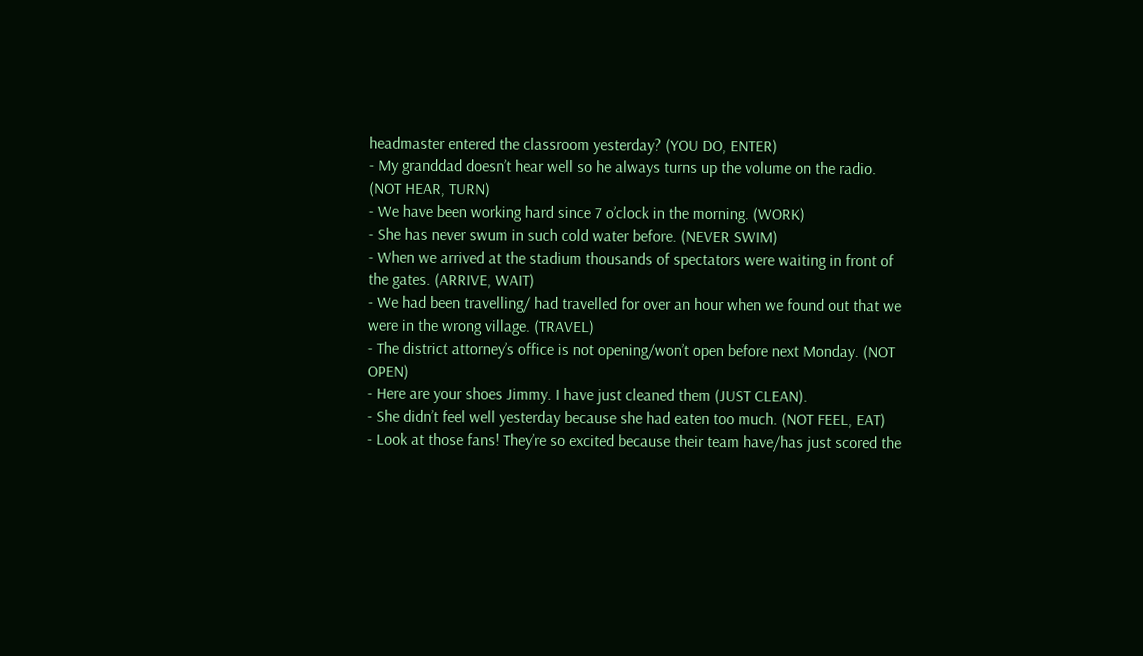headmaster entered the classroom yesterday? (YOU DO, ENTER)
- My granddad doesn’t hear well so he always turns up the volume on the radio. (NOT HEAR, TURN)
- We have been working hard since 7 o’clock in the morning. (WORK)
- She has never swum in such cold water before. (NEVER SWIM)
- When we arrived at the stadium thousands of spectators were waiting in front of the gates. (ARRIVE, WAIT)
- We had been travelling/ had travelled for over an hour when we found out that we were in the wrong village. (TRAVEL)
- The district attorney’s office is not opening/won’t open before next Monday. (NOT OPEN)
- Here are your shoes Jimmy. I have just cleaned them (JUST CLEAN).
- She didn’t feel well yesterday because she had eaten too much. (NOT FEEL, EAT)
- Look at those fans! They’re so excited because their team have/has just scored the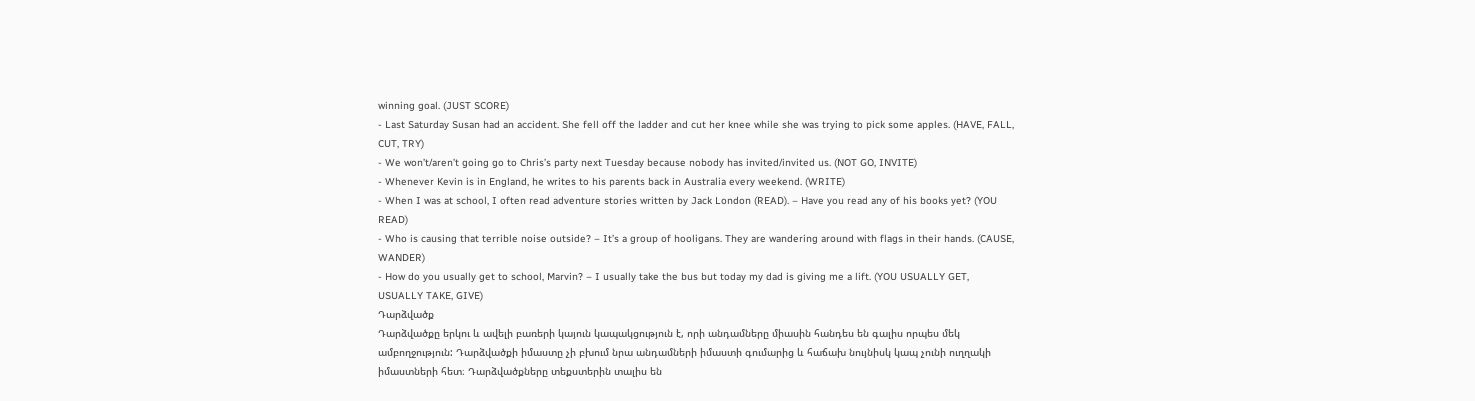winning goal. (JUST SCORE)
- Last Saturday Susan had an accident. She fell off the ladder and cut her knee while she was trying to pick some apples. (HAVE, FALL, CUT, TRY)
- We won’t/aren’t going go to Chris’s party next Tuesday because nobody has invited/invited us. (NOT GO, INVITE)
- Whenever Kevin is in England, he writes to his parents back in Australia every weekend. (WRITE)
- When I was at school, I often read adventure stories written by Jack London (READ). – Have you read any of his books yet? (YOU READ)
- Who is causing that terrible noise outside? – It’s a group of hooligans. They are wandering around with flags in their hands. (CAUSE, WANDER)
- How do you usually get to school, Marvin? – I usually take the bus but today my dad is giving me a lift. (YOU USUALLY GET, USUALLY TAKE, GIVE)
Դարձվածք
Դարձվածքը երկու և ավելի բառերի կայուն կապակցություն է, որի անդամները միասին հանդես են գալիս որպես մեկ ամբողջություն: Դարձվածքի իմաստը չի բխում նրա անդամների իմաստի գումարից և հաճախ նույնիսկ կապ չունի ուղղակի իմաստների հետ։ Դարձվածքները տեքստերին տալիս են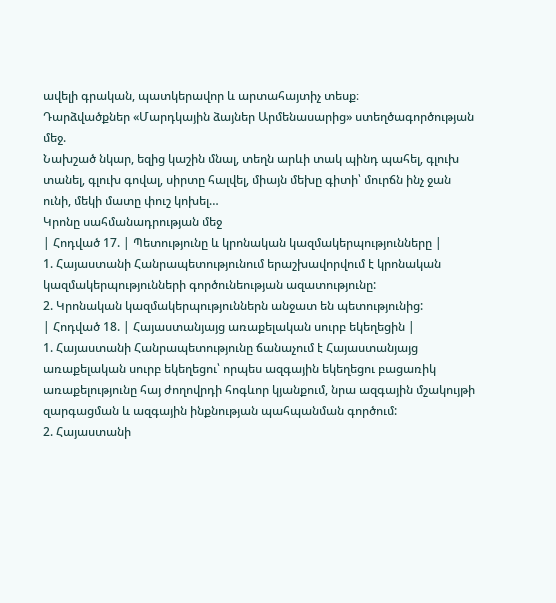ավելի գրական, պատկերավոր և արտահայտիչ տեսք։
Դարձվածքներ «Մարդկային ձայներ Արմենասարից» ստեղծագործության մեջ.
Նախշած նկար, եզից կաշին մնալ, տեղն արևի տակ պինդ պահել, գլուխ տանել, գլուխ գովալ, սիրտը հալվել, միայն մեխը գիտի՝ մուրճն ինչ ջան ունի, մեկի մատը փուշ կոխել…
Կրոնը սահմանադրության մեջ
| Հոդված 17. | Պետությունը և կրոնական կազմակերպությունները |
1. Հայաստանի Հանրապետությունում երաշխավորվում է կրոնական կազմակերպությունների գործունեության ազատությունը:
2. Կրոնական կազմակերպություններն անջատ են պետությունից:
| Հոդված 18. | Հայաստանյայց առաքելական սուրբ եկեղեցին |
1. Հայաստանի Հանրապետությունը ճանաչում է Հայաստանյայց առաքելական սուրբ եկեղեցու՝ որպես ազգային եկեղեցու բացառիկ առաքելությունը հայ ժողովրդի հոգևոր կյանքում, նրա ազգային մշակույթի զարգացման և ազգային ինքնության պահպանման գործում:
2. Հայաստանի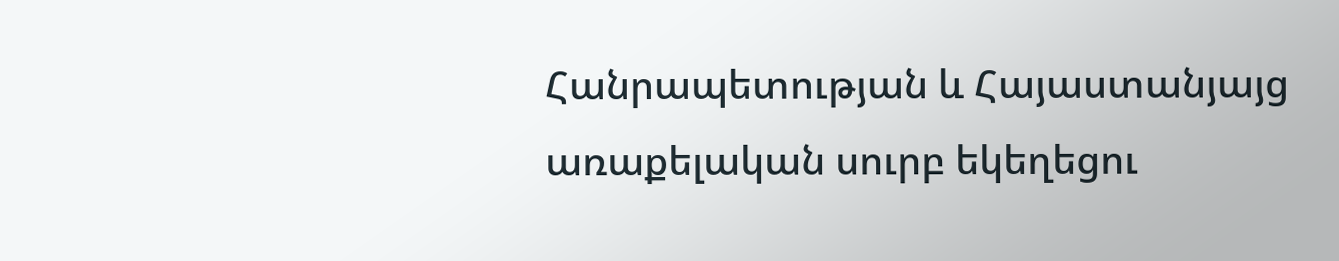Հանրապետության և Հայաստանյայց առաքելական սուրբ եկեղեցու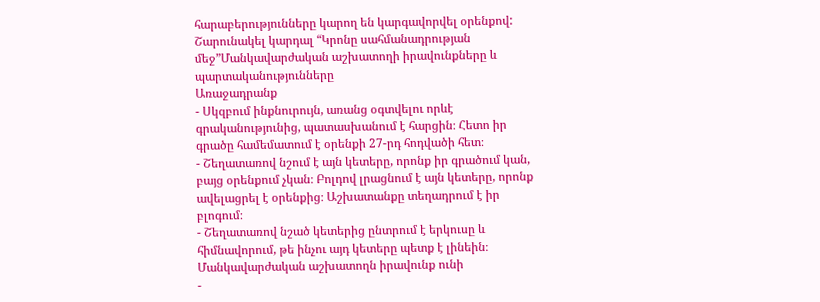հարաբերությունները կարող են կարգավորվել օրենքով:
Շարունակել կարդալ “Կրոնը սահմանադրության մեջ”Մանկավարժական աշխատողի իրավունքները և պարտականությունները
Առաջադրանք
- Սկզբում ինքնուրույն, առանց օգտվելու որևէ գրականությունից, պատասխանում է հարցին։ Հետո իր գրածը համեմատում է օրենքի 27-րդ հոդվածի հետ։
- Շեղատառով նշում է այն կետերը, որոնք իր գրածում կան, բայց օրենքում չկան։ Բոլդով լրացնում է այն կետերը, որոնք ավելացրել է օրենքից։ Աշխատանքը տեղադրում է իր բլոգում։
- Շեղատառով նշած կետերից ընտրում է երկուսը և հիմնավորում, թե ինչու այդ կետերը պետք է լինեին։
Մանկավարժական աշխատողն իրավունք ունի
-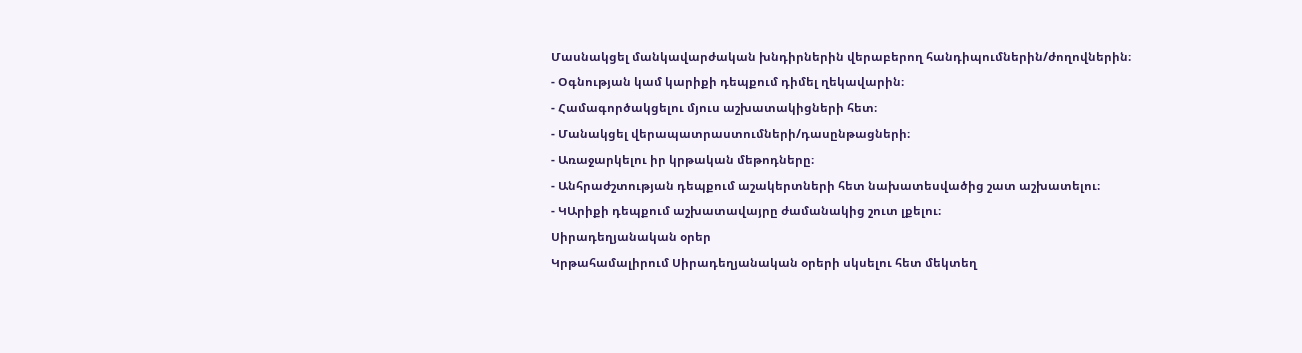Մասնակցել մանկավարժական խնդիրներին վերաբերող հանդիպումներին/ժողովներին։
- Օգնության կամ կարիքի դեպքում դիմել ղեկավարին։
- Համագործակցելու մյուս աշխատակիցների հետ։
- Մանակցել վերապատրաստումների/դասընթացների։
- Առաջարկելու իր կրթական մեթոդները։
- Անհրաժշտության դեպքում աշակերտների հետ նախատեսվածից շատ աշխատելու։
- ԿԱրիքի դեպքում աշխատավայրը ժամանակից շուտ լքելու։
Սիրադեղյանական օրեր
Կրթահամալիրում Սիրադեղյանական օրերի սկսելու հետ մեկտեղ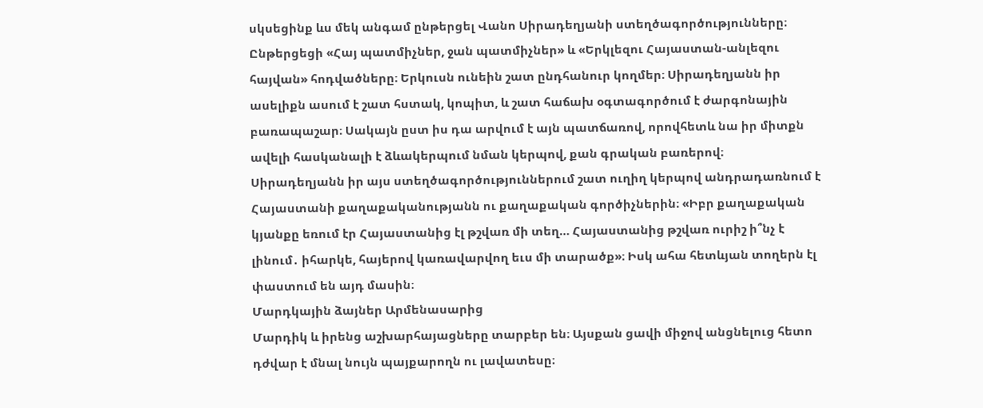սկսեցինք ևս մեկ անգամ ընթերցել Վանո Սիրադեղյանի ստեղծագործությունները։
Ընթերցեցի «Հայ պատմիչներ, ջան պատմիչներ» և «Երկլեզու Հայաստան-անլեզու հայվան» հոդվածները։ Երկուսն ունեին շատ ընդհանուր կողմեր։ Սիրադեղյանն իր ասելիքն ասում է շատ հստակ, կոպիտ, և շատ հաճախ օգտագործում է ժարգոնային բառապաշար։ Սակայն ըստ իս դա արվում է այն պատճառով, որովհետև նա իր միտքն ավելի հասկանալի է ձևակերպում նման կերպով, քան գրական բառերով։
Սիրադեղյանն իր այս ստեղծագործություններում շատ ուղիղ կերպով անդրադառնում է Հայաստանի քաղաքականությանն ու քաղաքական գործիչներին։ «Իբր քաղաքական կյանքը եռում էր Հայաստանից էլ թշվառ մի տեղ… Հայաստանից թշվառ ուրիշ ի՞նչ է լինում․ իհարկե, հայերով կառավարվող եւս մի տարածք»։ Իսկ ահա հետևյան տողերն էլ փաստում են այդ մասին։
Մարդկային ձայներ Արմենասարից
Մարդիկ և իրենց աշխարհայացները տարբեր են։ Այսքան ցավի միջով անցնելուց հետո դժվար է մնալ նույն պայքարողն ու լավատեսը։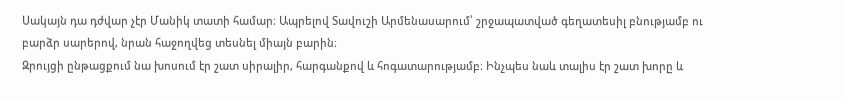Սակայն դա դժվար չէր Մանիկ տատի համար։ Ապրելով Տավուշի Արմենասարում՝ շրջապատված գեղատեսիլ բնությամբ ու բարձր սարերով, նրան հաջողվեց տեսնել միայն բարին։
Զրույցի ընթացքում նա խոսում էր շատ սիրալիր, հարգանքով և հոգատարությամբ։ Ինչպես նաև տալիս էր շատ խորը և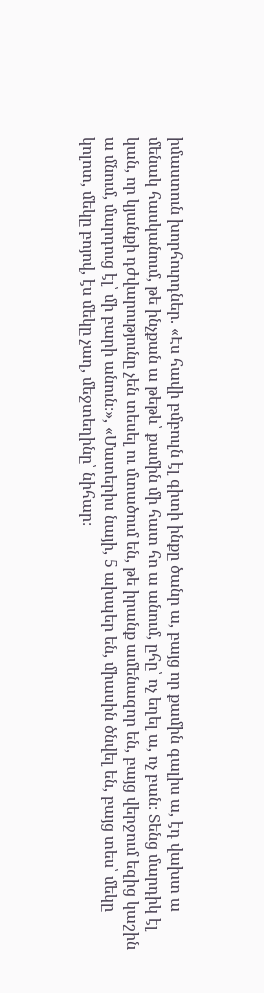իմաստուն խորհուրդներ. «Էս հավի բմբուլն էլ գիտի ինքը ծանր ա, բայց որ քամին գալիս ա, էդ վախտ ա մենակ հասկանում, թե ինչքան ա թեթև՝ քամին մի հատ հո ա անում, ըհը՝ ոչ եղել ա, ոչ բան։ Տենց մարդիկ էլ կան, որ կյանքի դժվարությունը չեն տեսել ու մտածում են, թե իրանք ամենազոր են, բայց վերջում եզից կաշին ա մնում, մարդուց էլ՝ մի բարի անուն։», «Մատերիս նայի, 5 ախպեր են, միասին ծնվել են, բայց տես՝ մեկը կոլոտ, մեկը բոյով, էս մեկը չաղ, մեջտեղինը՝ նիհար։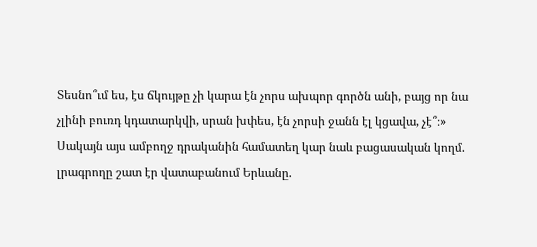Տեսնո՞ւմ ես, էս ճկույթը չի կարա էն չորս ախպոր գործն անի, բայց որ նա չլինի բուռդ կդատարկվի, սրան խփես, էն չորսի ջանն էլ կցավա, չէ՞։»
Սակայն այս ամբողջ դրականին համատեղ կար նաև բացասական կողմ. լրագրողը շատ էր վատաբանում Երևանը.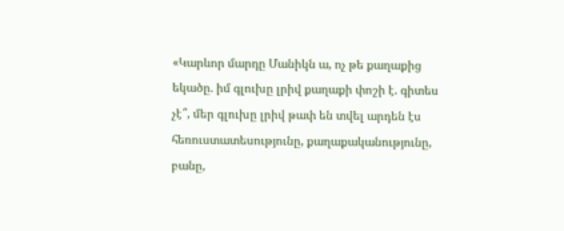«Կարևոր մարդը Մանիկն ա, ոչ թե քաղաքից եկածը. իմ գլուխը լրիվ քաղաքի փոշի է. գիտես չէ՞, մեր գլուխը լրիվ թափ են տվել արդեն էս հեռուստատեսությունը, քաղաքականությունը, բանը,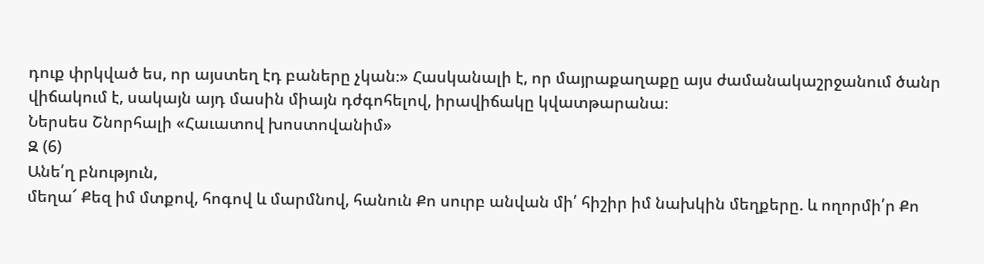դուք փրկված ես, որ այստեղ էդ բաները չկան։» Հասկանալի է, որ մայրաքաղաքը այս ժամանակաշրջանում ծանր վիճակում է, սակայն այդ մասին միայն դժգոհելով, իրավիճակը կվատթարանա։
Ներսես Շնորհալի «Հաւատով խոստովանիմ»
Զ (6)
Անե՛ղ բնություն,
մեղա՜ Քեզ իմ մտքով, հոգով և մարմնով, հանուն Քո սուրբ անվան մի՛ հիշիր իմ նախկին մեղքերը. և ողորմի՛ր Քո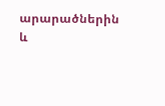արարածներին և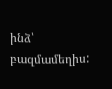ինձ՝ բազմամեղիս: